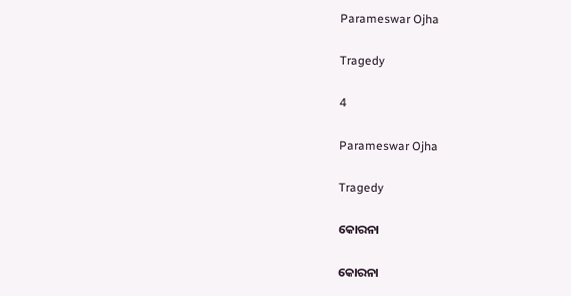Parameswar Ojha

Tragedy

4

Parameswar Ojha

Tragedy

କୋରନା

କୋରନା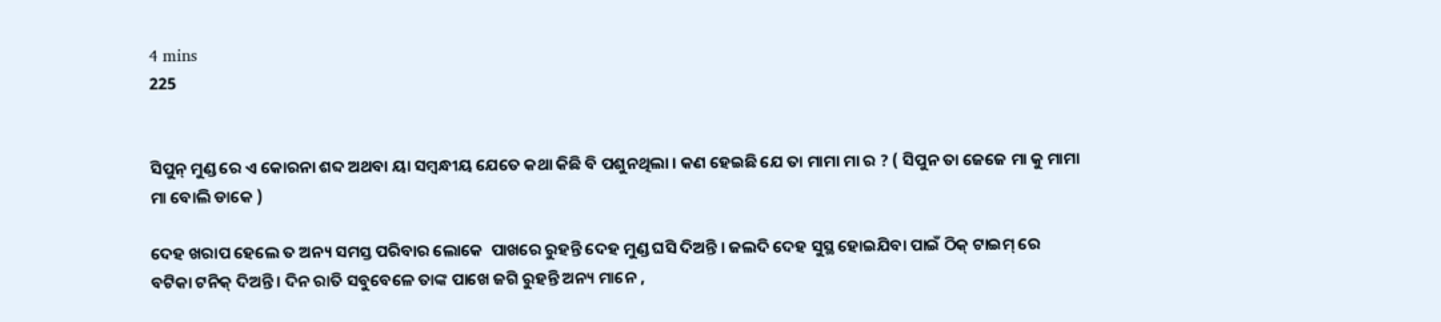4 mins
225


ସିପୁନ୍ ମୁଣ୍ଡ ରେ ଏ କୋରନା ଶବ୍ଦ ଅଥବା ୟା ସମ୍ବନ୍ଧୀୟ ଯେତେ କଥା କିଛି ବି ପଶୁନଥିଲା । କଣ ହେଇଛି ଯେ ତା ମାମା ମା ର ? ( ସିପୁନ ତା ଜେଜେ ମା କୁ ମାମା ମା ବୋଲି ଡାକେ )

ଦେହ ଖରାପ ହେଲେ ତ ଅନ୍ୟ ସମସ୍ତ ପରିବାର ଲୋକେ  ପାଖରେ ରୁହନ୍ତି ଦେହ ମୁଣ୍ଡ ଘସି ଦିଅନ୍ତି । ଜଲଦି ଦେହ ସୁସ୍ଥ ହୋଇଯିବା ପାଇଁ ଠିକ୍ ଟାଇମ୍ ରେ ବଟିକା ଟନିକ୍ ଦିଅନ୍ତି । ଦିନ ରାତି ସବୁବେଳେ ତାଙ୍କ ପାଖେ ଜଗି ରୁହନ୍ତି ଅନ୍ୟ ମାନେ ,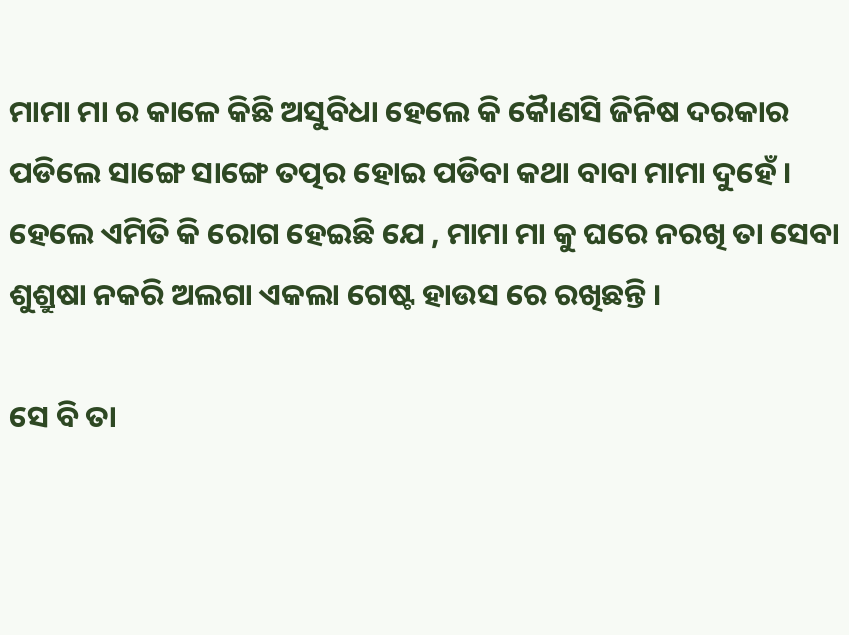ମାମା ମା ର କାଳେ କିଛି ଅସୁବିଧା ହେଲେ କି କୈାଣସି ଜିନିଷ ଦରକାର ପଡିଲେ ସାଙ୍ଗେ ସାଙ୍ଗେ ତତ୍ପର ହୋଇ ପଡିବା କଥା ବାବା ମାମା ଦୁହେଁ । ହେଲେ ଏମିତି କି ରୋଗ ହେଇଛି ଯେ , ମାମା ମା କୁ ଘରେ ନରଖି ତା ସେବା ଶୁଶ୍ରୁଷା ନକରି ଅଲଗା ଏକଲା ଗେଷ୍ଟ ହାଉସ ରେ ରଖିଛନ୍ତି ।

ସେ ବି ତା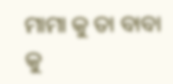ମାମା କୁ ତା ବାବା କୁ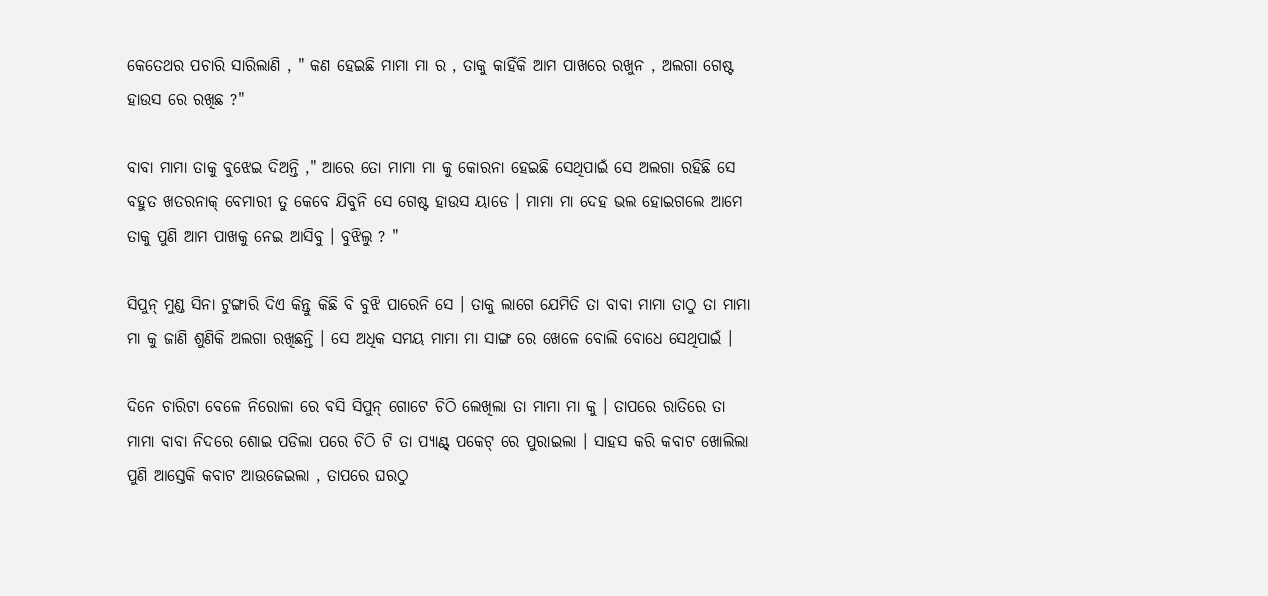କେତେଥର ପଚାରି ସାରିଲାଣି , " କଣ ହେଇଛି ମାମା ମା ର , ତାକୁ କାହିଁକି ଆମ ପାଖରେ ରଖୁନ , ଅଲଗା ଗେଷ୍ଟ ହାଉସ ରେ ରଖିଛ ?"

ବାବା ମାମା ତାକୁ ବୁଝେଇ ଦିଅନ୍ତି ," ଆରେ ତୋ ମାମା ମା କୁ କୋରନା ହେଇଛି ସେଥିପାଇଁ ସେ ଅଲଗା ରହିଛି ସେ ବହୁତ ଖତରନାକ୍ ବେମାରୀ ତୁ କେବେ ଯିବୁନି ସେ ଗେଷ୍ଟ ହାଉସ ୟାଡେ । ମାମା ମା ଦେହ ଭଲ ହୋଇଗଲେ ଆମେ ତାକୁ ପୁଣି ଆମ ପାଖକୁ ନେଇ ଆସିବୁ । ବୁଝିଲୁ ? "

ସିପୁନ୍ ମୁଣ୍ଡ ସିନା ଟୁଙ୍ଗାରି ଦିଏ କିନ୍ତୁ କିଛି ବି ବୁଝି ପାରେନି ସେ । ତାକୁ ଲାଗେ ଯେମିତି ତା ବାବା ମାମା ତାଠୁ ତା ମାମା ମା କୁ ଜାଣି ଶୁଣିକି ଅଲଗା ରଖିଛନ୍ତି । ସେ ଅଧିକ ସମୟ ମାମା ମା ସାଙ୍ଗ ରେ ଖେଳେ ବୋଲି ବୋଧେ ସେଥିପାଇଁ ।

ଦିନେ ଚାରିଟା ବେଳେ ନିରୋଳା ରେ ବସି ସିପୁନ୍ ଗୋଟେ ଚିଠି ଲେଖିଲା ତା ମାମା ମା କୁ । ତାପରେ ରାତିରେ ତା ମାମା ବାବା ନିଦରେ ଶୋଇ ପଡିଲା ପରେ ଚିଠି ଟି ତା ପ୍ୟାଣ୍ଟ୍ ପକେଟ୍ ରେ ପୁରାଇଲା । ସାହସ କରି କବାଟ ଖୋଲିଲା ପୁଣି ଆସ୍ତେକି କବାଟ ଆଉଜେଇଲା , ତାପରେ ଘରଠୁ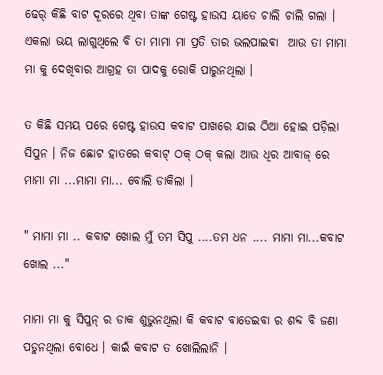ଢେର୍ କିଛି ବାଟ ଦୂରରେ ଥିବା ତାଙ୍କ ଗେଷ୍ଟ ହାଉସ ୟାଡେ ଚାଲି ଚାଲି ଗଲା । ଏକଲା ଭୟ ଲାଗୁଥିଲେ ବି ତା ମାମା ମା ପ୍ରତି ତାର ଭଲପାଇଵା  ଆଉ ତା ମାମା ମା କୁ ଦେଖିବାର ଆଗ୍ରହ ତା ପାଦକୁ ରୋକି ପାରୁନଥିଲା ।

ତ କିଛି ସମୟ ପରେ ଗେଷ୍ଟ ହାଉସ କବାଟ ପାଖରେ ଯାଇ ଠିଆ ହୋଇ ପଡ଼ିଲା ସିପୁନ । ନିଜ ଛୋଟ ହାତରେ କବାଟ୍ ଠକ୍ ଠକ୍ କଲା ଆଉ ଧିର ଆବାଜ୍ ରେ ମାମା ମା ...ମାମା ମା... ବୋଲି ଡାକିଲା ।

" ମାମା ମା .. କବାଟ ଖୋଲ ମୁଁ ତମ ସିପୁ ....ତମ ଧନ .... ମାମା ମା...କବାଟ ଖୋଲ ..."

ମାମା ମା କୁ ସିପୁନ୍ ର ଡାକ ଶୁଭୁନଥିଲା କି କବାଟ ବାଡେଇବା ର ଶବ୍ଦ ବି ଜଣା ପଡୁନଥିଲା ବୋଧେ । କାଇଁ କବାଟ ତ ଖୋଲିଲାନି ।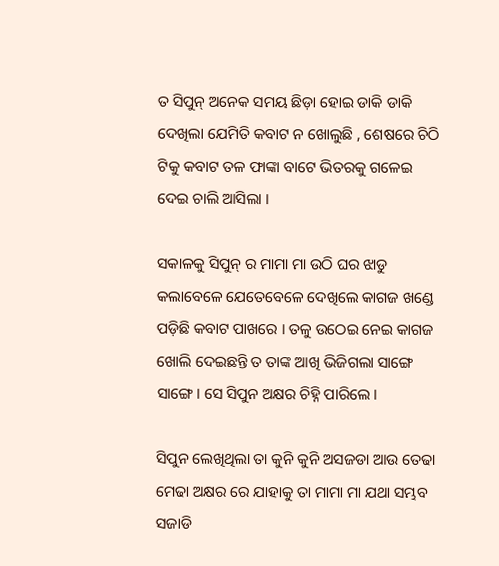ତ ସିପୁନ୍ ଅନେକ ସମୟ ଛିଡ଼ା ହୋଇ ଡାକି ଡାକି ଦେଖିଲା ଯେମିତି କବାଟ ନ ଖୋଲୁଛି , ଶେଷରେ ଚିଠି ଟିକୁ କବାଟ ତଳ ଫାଙ୍କା ବାଟେ ଭିତରକୁ ଗଳେଇ ଦେଇ ଚାଲି ଆସିଲା ।

ସକାଳକୁ ସିପୁନ୍ ର ମାମା ମା ଉଠି ଘର ଝାଡୁ କଲାବେଳେ ଯେତେବେଳେ ଦେଖିଲେ କାଗଜ ଖଣ୍ଡେ ପଡ଼ିଛି କବାଟ ପାଖରେ । ତଳୁ ଉଠେଇ ନେଇ କାଗଜ ଖୋଲି ଦେଇଛନ୍ତି ତ ତାଙ୍କ ଆଖି ଭିଜିଗଲା ସାଙ୍ଗେ ସାଙ୍ଗେ ‌। ସେ ସିପୁନ ଅକ୍ଷର ଚିହ୍ନି ପାରିଲେ ।

ସିପୁନ ଲେଖିଥିଲା ତା କୁନି କୁନି ଅସଜଡା ଆଉ ତେଢା ମେଢା ଅକ୍ଷର ରେ ଯାହାକୁ ତା ମାମା ମା ଯଥା ସମ୍ଭବ ସଜାଡି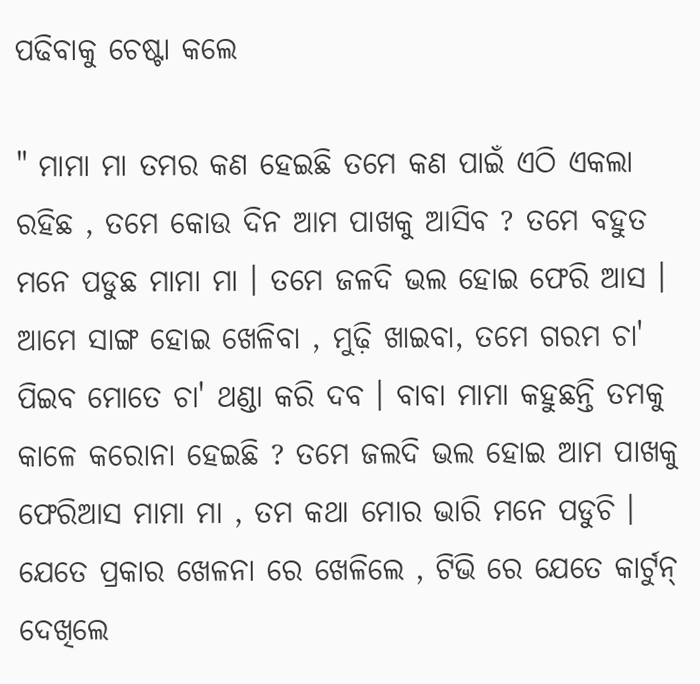ପଢିବାକୁ ଚେଷ୍ଟା କଲେ

" ମାମା ମା ତମର କଣ ହେଇଛି ତମେ କଣ ପାଇଁ ଏଠି ଏକଲା ରହିଛ , ତମେ କୋଉ ଦିନ ଆମ ପାଖକୁ ଆସିବ ? ତମେ ବହୁତ ମନେ ପଡୁଛ ମାମା ମା । ତମେ ଜଳଦି ଭଲ ହୋଇ ଫେରି ଆସ । ଆମେ ସାଙ୍ଗ ହୋଇ ଖେଳିବା , ମୁଢ଼ି ଖାଇବା, ତମେ ଗରମ ଚା' ପିଇବ ମୋତେ ଚା' ଥଣ୍ଡା କରି ଦବ । ବାବା ମାମା କହୁଛନ୍ତି ତମକୁ କାଳେ କରୋନା ହେଇଛି ? ତମେ ଜଲଦି ଭଲ ହୋଇ ଆମ ପାଖକୁ ଫେରିଆସ ମାମା ମା , ତମ କଥା ମୋର ଭାରି ମନେ ପଡୁଚି । ଯେତେ ପ୍ରକାର ଖେଳନା ରେ ଖେଳିଲେ , ଟିଭି ରେ ଯେତେ କାର୍ଟୁନ୍ ଦେଖିଲେ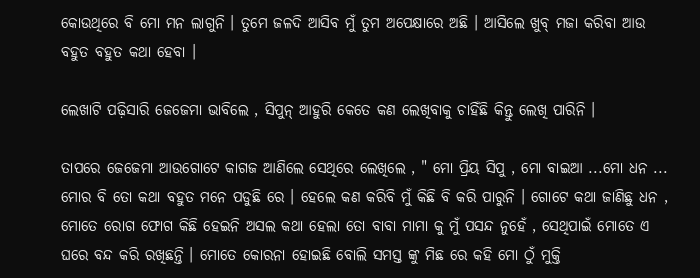କୋଉଥିରେ ବି ମୋ ମନ ଲାଗୁନି । ତୁମେ ଜଳଦି ଆସିବ ମୁଁ ତୁମ ଅପେକ୍ଷାରେ ଅଛି । ଆସିଲେ ଖୁବ୍ ମଜା କରିବା ଆଉ ବହୁତ ବହୁତ କଥା ହେବା ।

ଲେଖାଟି ପଢ଼ିସାରି ଜେଜେମା ଭାବିଲେ , ସିପୁନ୍ ଆହୁରି କେତେ କଣ ଲେଖିବାକୁ ଚାହିଁଛି କିନ୍ତୁ ଲେଖି ପାରିନି ।

ତାପରେ ଜେଜେମା ଆଉଗୋଟେ କାଗଜ ଆଣିଲେ ସେଥିରେ ଲେଖିଲେ , " ମୋ ପ୍ରିୟ ସିପୁ , ମୋ ବାଇଆ ...ମୋ ଧନ ... ମୋର ବି ତୋ କଥା ବହୁତ ମନେ ପଡୁଛି ରେ । ହେଲେ କଣ କରିବି ମୁଁ କିଛି ବି କରି ପାରୁନି । ଗୋଟେ କଥା ଜାଣିଛୁ ଧନ , ମୋତେ ରୋଗ ଫୋଗ କିଛି ହେଇନି ଅସଲ କଥା ହେଲା ତୋ ବାବା ମାମା କୁ ମୁଁ ପସନ୍ଦ ନୁହେଁ , ସେଥିପାଇଁ ମୋତେ ଏ ଘରେ ବନ୍ଦ କରି ରଖିଛନ୍ତି । ମୋତେ କୋରନା ହୋଇଛି ବୋଲି ସମସ୍ତ ଙ୍କୁ ମିଛ ରେ କହି ମୋ ଠୁଁ ମୁକ୍ତି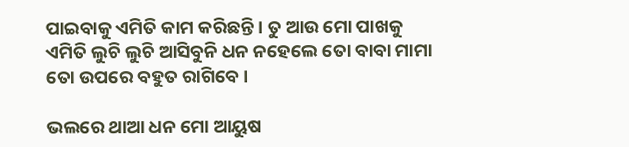ପାଇବାକୁ ଏମିତି କାମ କରିଛନ୍ତି । ତୁ ଆଉ ମୋ ପାଖକୁ ଏମିତି ଲୁଚି ଲୁଚି ଆସିବୁନି ଧନ ନହେଲେ ତୋ ବାବା ମାମା ତୋ ଉପରେ ବହୁତ ରାଗିବେ ।

ଭଲରେ ଥାଆ ଧନ ମୋ ଆୟୁଷ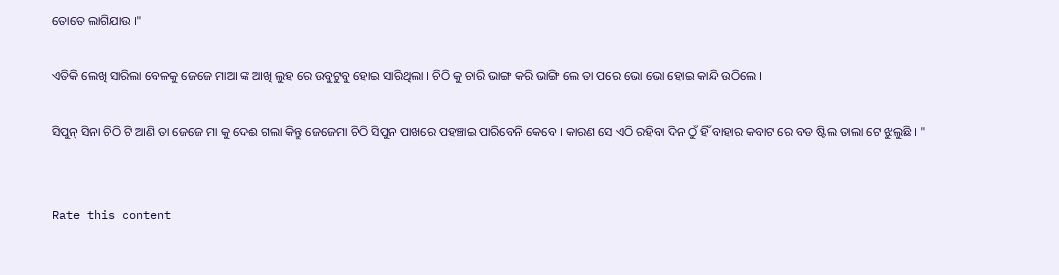ତୋତେ ଲାଗିଯାଉ ।"

ଏତିକି ଲେଖି ସାରିଲା ବେଳକୁ ଜେଜେ ମାଆ ଙ୍କ ଆଖି ଲୁହ ରେ ଉବୁଟୁବୁ ହୋଇ ସାରିଥିଲା । ଚିଠି କୁ ଚାରି ଭାଙ୍ଗ କରି ଭାଙ୍ଗି ଲେ ତା ପରେ ଭୋ ଭୋ ହୋଇ କାନ୍ଦି ଉଠିଲେ ।

ସିପୁନ୍ ସିନା ଚିଠି ଟି ଆଣି ତା ଜେଜେ ମା କୁ ଦେଈ ଗଲା କିନ୍ତୁ ଜେଜେମା ଚିଠି ସିପୁନ ପାଖରେ ପହଞ୍ଚାଇ ପାରିବେନି କେବେ । କାରଣ ସେ ଏଠି ରହିବା ଦିନ ଠୁଁ ହିଁ ବାହାର କବାଟ ରେ ବଡ ଷ୍ଟିଲ ତାଲା ଟେ ଝୁଲୁଛି । "


Rate this content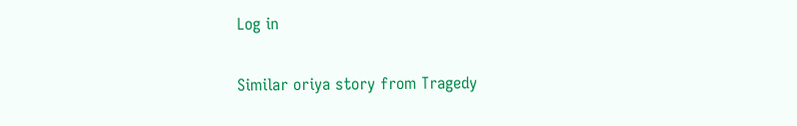Log in

Similar oriya story from Tragedy